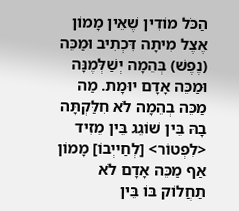הַכֹּל מוֹדִין שֶׁאֵין מָמוֹן אֶצֶל מִיתָה דִּכְתִיב וּמַכֵּה (נֶפֶשׁ) בְּהֵמָה יְשַׁלְּמֶנָּה וּמַכֵּה אָדָם יוּמָת. מַה מַכֵּה בְהֵמָה לֹא חִלַּקְתָּה בָהּ בֵּין שׁוֹגֵג בֵּין מֵזִיד <לִפְטוֹר> [לְחַייְבוֹ] מָמוֹן אַף מַכֵּה אָדָם לֹא תַחֲלוֹק בּוֹ בֵּין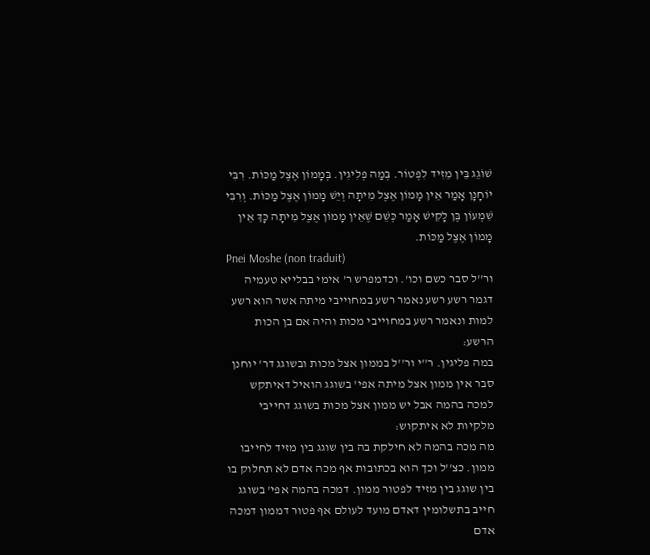שׁוֹגֵג בֵּין מֵזִיד לִפְטוֹר. בְּמַה פְלִיגִין. בְּמָמוֹן אֶצֶל מַכּוֹת. רִבִּי יוֹחָנָן אָמַר אֵין מָמוֹן אֶצֶל מִיתָה וְיֵשׁ מָמוֹן אֶצֶל מַכּוֹת. וְרִבִּי שִׁמְעוֹן בֶּן לָקִישׁ אָמַר כְּשֵׁם שֶׁאֵין מָמוֹן אֶצֶל מִיתָה כָּךְ אֵין מָמוֹן אֶצֶל מַכּוֹת.
Pnei Moshe (non traduit)
ור''ל סבר כשם וכו'. וכדמפרש ר' אימי בבלייא טעמיה דגמר רשע רשע נאמר רשע במחוייבי מיתה אשר הוא רשע למות ונאמר רשע במחוייבי מכות והיה אם בן הכות הרשע:
במה פליגין. ר''י ור''ל בממון אצל מכות ובשוגג דר' יוחנן סבר אין ממון אצל מיתה אפי' בשוגג הואיל דאיתקש למכה בהמה אבל יש ממון אצל מכות בשוגג דחייבי מלקיות לא איתקוש:
מה מכה בהמה לא חילקת בה בין שוגג בין מזיד לחייבו ממון. כצ''ל וכך הוא בכתובות אף מכה אדם לא תחלוק בו בין שוגג בין מזיד לפטור ממון. דמכה בהמה אפי' בשוגג חייב בתשלומין דאדם מועד לעולם אף פטור דממון דמכה אדם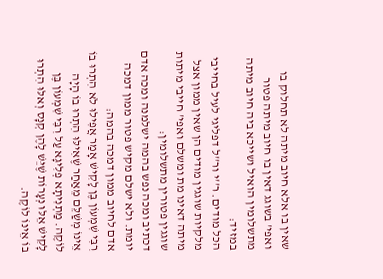שאין בו אלא חיוב מיתה לא תחלוק בו ואפי' בשוגג דאין בו חיוב מיתה פטור מתשלומין הואיל ושייכא ביה חיוב מיתה במזיד:
הכל מודים. ר''י ור''ל דפליגי לעיל בחייבי מלקיות שוגגין מודים הן שאין ממון אצל מיתה דאינו מת ומשלם ואפי' חייבי מיתות שוגגין פטורין מתשלומין:
דכתיב ומכה נפש בהמה ישלמנה ומכה אדם יומת. ולא ישלם מקיש פטור ממון דמכה אדם לחיוב ממון דמכה בהמה:
רִבִּי שִׁמְעוֹן בֶּן לָקִישׁ אָמַר אֲפִילוּ לֹא הִתְרוּ בוֹ אֵינוֹ מְשַׁלֵּם מֵאַחַר שֶׁאִילּוּ הִתְרוּ בוֹ הָיָה לוֹקֶה. מַתְנִיתָא פְלִיגָא עַל רִבִּי שִׁמְעוֹן בֶּן לָקִישׁ אֵלּוּ נְעָרוֹת שֶׁיֵּשׁ לָהֶן קְנָס וְאּלּוּ הִתְרוּ בוֹ אֵינוֹ לוֹקֶה.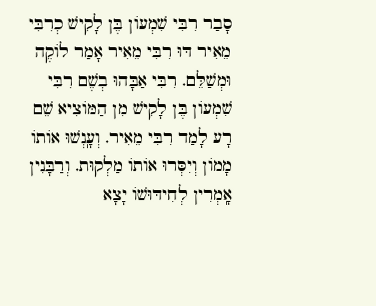סָבַר רִבִּי שִׁמְעוֹן בֶּן לָקִישׁ כְרִבִּי מֵאִיר דּוּ רִבִּי מֵאִיר אָמַר לוֹקֶה וּמְשַׁלֵּם. רִבִּי אַבָּהוּ בְשֶׁם רִבִּי שִׁמְעוֹן בֶּן לָקִישׁ מִן הַמּוֹצִיא שֵׁם רָע לָמַד רִבִּי מֵאִיר. וְעָֽנְשׁוּ אוֹתוֹ מָמוֹן וְיִסְּרוּ אוֹתוֹ מַלְקוּת. וְרַבָּנִין אָֽמְרִין לְחִידּוּשׁוֹ יָצָא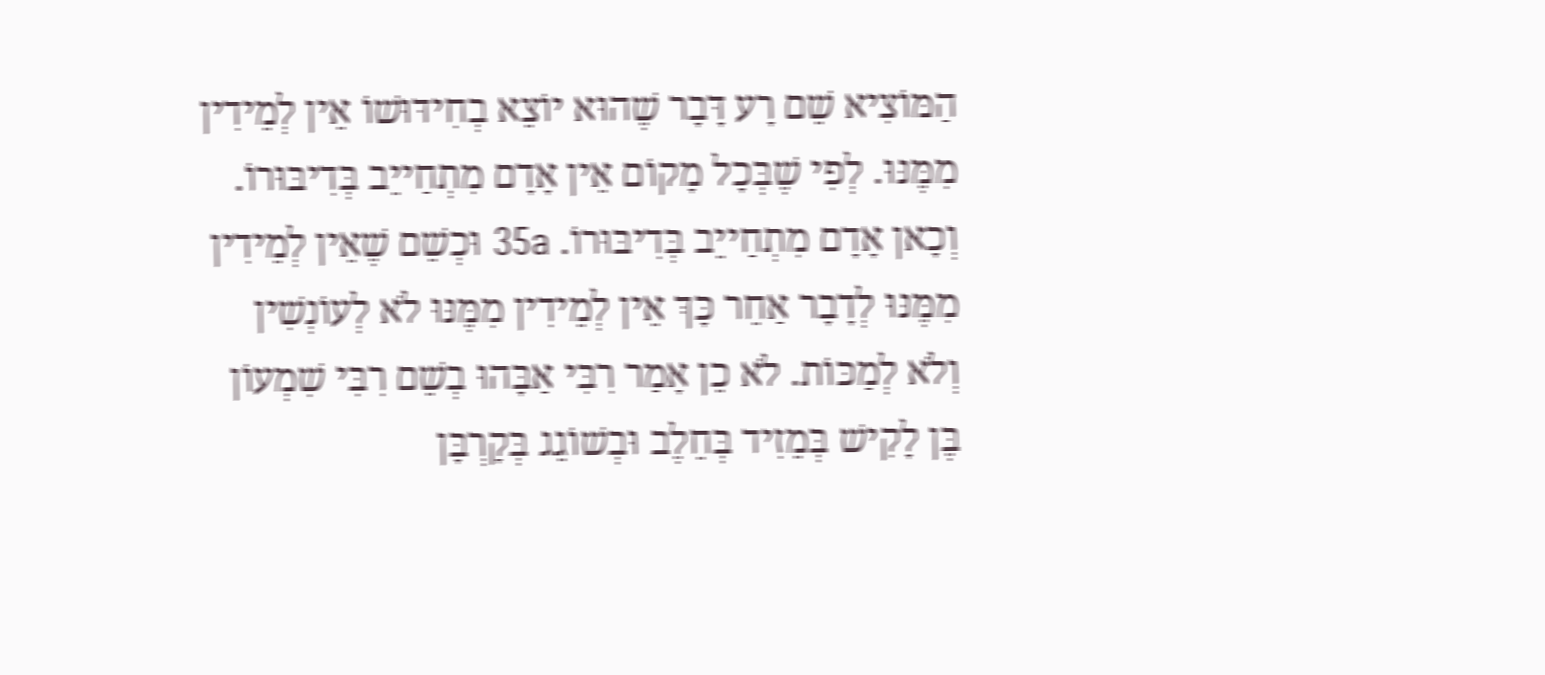הַמּוֹצִיא שֵׁם רָע דָּבָר שֶׁהוּא יוֹצֵא בְחִידּוּשׁוֹ אֵין לְמֵידִין מִמֶּנּוּ. לְפִי שֶׁבְּכָל מָקוֹם אֵין אָדָם מִתְחַייֵב בְּדִיבּוּרוֹ. וְכָאן אָדָם מִתְחַייֵב בְּדִיבּוּרוֹ. 35a וּכְשֵׁם שֶׁאֵין לְמֵידִין מִמֶּנּוּ לְדָבָר אַחֵר כָּךְ אֵין לְמֵידִין מִמֶּנּוּ לֹא לְעוֹנְשִׁין וְלֹא לְמַכּוֹת. לֹא כֵן אָמַר רִבִּי אַבָּהוּ בְשֵׁם רִבִּי שִׁמְעוֹן בֶּן לָקִישׁ בְּמֵזִיד בְּחֵלֶב וּבְשׁוֹגֵג בְּקָרְבָּן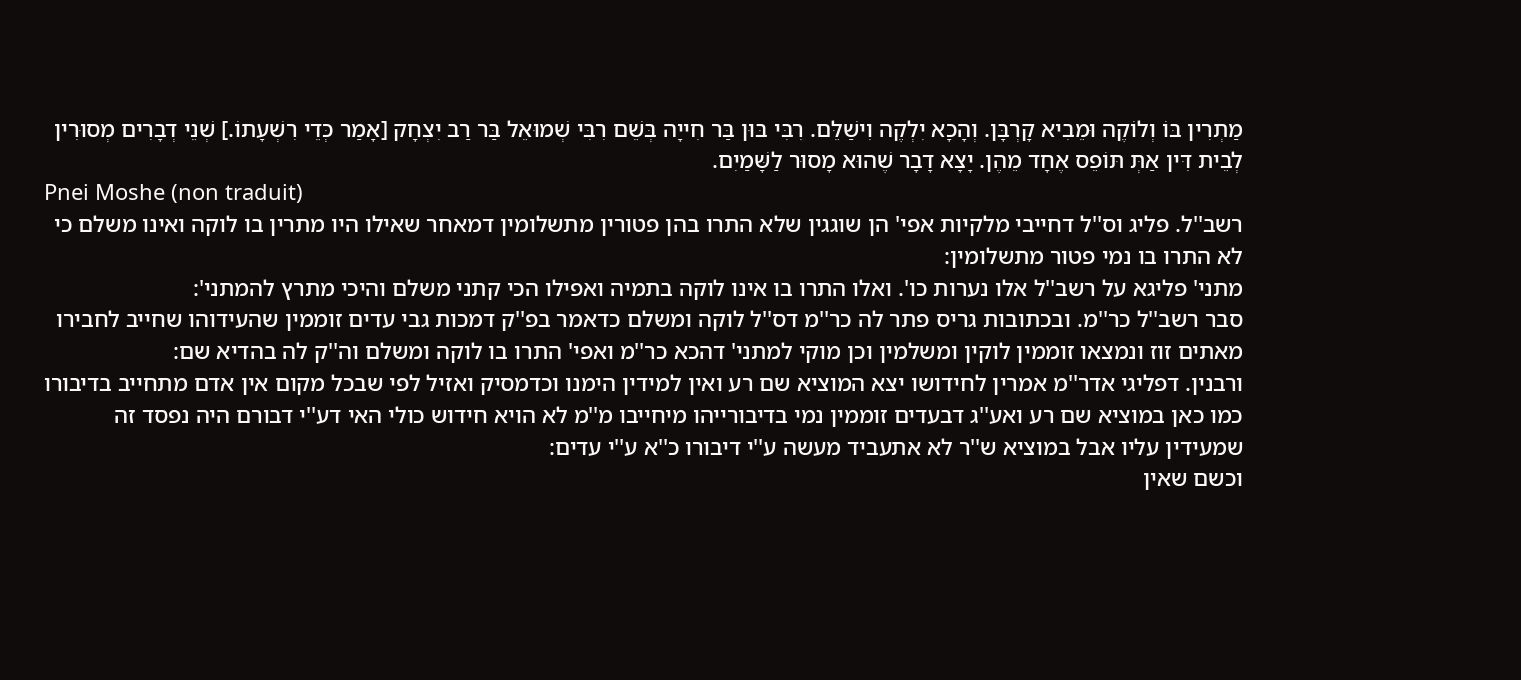מַתְרִין בּוֹ וְלוֹקֶה וּמֵבִיא קָרְבָּן. וְהָכָא יִלְקֶה וִישַׁלֵּם. רִבִּי בּוּן בַּר חִייָה בְּשֵׁם רִבִּי שְׁמוּאֵל בַּר רַב יִצְחָק [אָמַר כְּדֵי רִשְׁעָתוֹ.] שְׁנֵי דְבָרִים מְסוּרִין לְבֵית דִּין אַתְּ תּוֹפֵס אֶחָד מֵהֶן. יָצָא דָבָר שֶׁהוּא מָסוּר לַשָּׁמַיִם.
Pnei Moshe (non traduit)
רשב''ל. פליג וס''ל דחייבי מלקיות אפי' הן שוגגין שלא התרו בהן פטורין מתשלומין דמאחר שאילו היו מתרין בו לוקה ואינו משלם כי לא התרו בו נמי פטור מתשלומין:
מתני' פליגא על רשב''ל אלו נערות כו'. ואלו התרו בו אינו לוקה בתמיה ואפילו הכי קתני משלם והיכי מתרץ להמתני':
סבר רשב''ל כר''מ. ובכתובות גריס פתר לה כר''מ דס''ל לוקה ומשלם כדאמר בפ''ק דמכות גבי עדים זוממין שהעידוהו שחייב לחבירו מאתים זוז ונמצאו זוממין לוקין ומשלמין וכן מוקי למתני' דהכא כר''מ ואפי' התרו בו לוקה ומשלם וה''ק לה בהדיא שם:
ורבנין. דפליגי אדר''מ אמרין לחידושו יצא המוציא שם רע ואין למידין הימנו וכדמסיק ואזיל לפי שבכל מקום אין אדם מתחייב בדיבורו כמו כאן במוציא שם רע ואע''ג דבעדים זוממין נמי בדיבורייהו מיחייבו מ''מ לא הויא חידוש כולי האי דע''י דבורם היה נפסד זה שמעידין עליו אבל במוציא ש''ר לא אתעביד מעשה ע''י דיבורו כ''א ע''י עדים:
וכשם שאין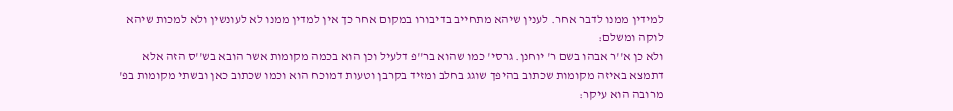למידין ממנו לדבר אחר. לענין שיהא מתחייב בדיבורו במקום אחר כך אין למדין ממנו לא לעונשין ולא למכות שיהא לוקה ומשלם:
ולא כן א''ר אבהו בשם ר' יוחנן. גרסי' כמו שהוא בר''פ דלעיל וכן הוא בכמה מקומות אשר הובא בש''ס הזה אלא דתמצא באיזה מקומות שכתוב בהיפך שוגג בחלב ומזיד בקרבן וטעות דמוכח הוא וכמו שכתוב כאן ובשתי מקומות בפ' מרובה הוא עיקר: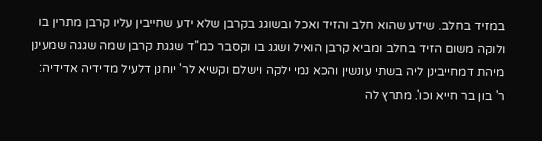במזיד בחלב. שידע שהוא חלב והזיד ואכל ובשוגג בקרבן שלא ידע שחייבין עליו קרבן מתרין בו ולוקה משום הזיד בחלב ומביא קרבן הואיל ושגג בו וקסבר כמ''ד שגגת קרבן שמה שגגה שמעינן מיהת דמחייבינן ליה בשתי עונשין והכא נמי ילקה וישלם וקשיא לר' יוחנן דלעיל מדידיה אדידיה:
ר' בון בר חייא וכו'. מתרץ לה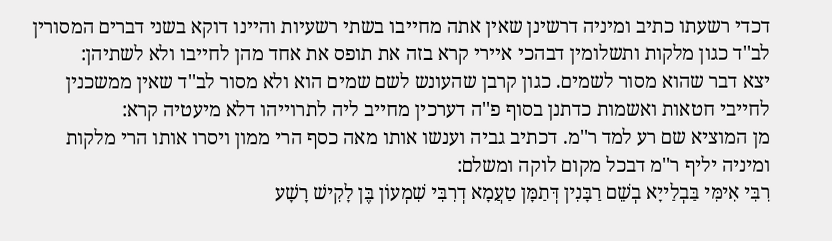דכדי רשעתו כתיב ומיניה דרשינן שאין אתה מחייבו בשתי רשעיות והיינו דוקא בשני דברים המסורין לב''ד כגון מלקות ותשלומין דבהכי איירי קרא בזה את תופס את אחד מהן לחייבו ולא לשתיהן:
יצא דבר שהוא מסור לשמים. כגון קרבן שהעונש לשם שמים הוא ולא מסור לב''ד שאין ממשכנין לחייבי חטאות ואשמות כדתנן בסוף פ''ה דערכין מחייב ליה לתרוייהו דלא מיעטיה קרא:
מן המוציא שם רע למד ר''מ. דכתיב גביה וענשו אותו מאה כסף הרי ממון ויסרו אותו הרי מלקות ומיניה יליף ר''מ דבכל מקום לוקה ומשלם:
רִבִּי אִימִּי בַּבְלַייָא בְשֵׁם רַבָּנִין דְּתַמָּן טַעֲמָא דְרִבִּי שִׁמְעוֹן בֶּן לָקִישׁ רָשָׁע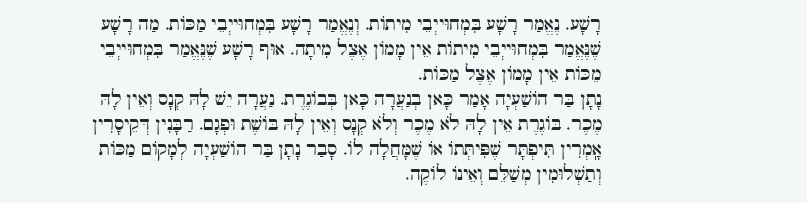רָשָׁע. נֶאֱמַר רָשָׁע בִּמְחוּייְבֵי מִיתוֹת. וְנֶאֱמַר רָשָׁע בִּמְחוּייְבֵי מַכּוֹת. מַה רָשָׁע שֶׁנֶּאֱמַר בִּמְחוּייְבֵי מִיתוֹת אֵין מָמוֹן אֶצֶל מִיתָה. אוּף רָשָׁע שֶׁנֶּאֱמַר בִּמְחוּייְבֵי מֵכּוֹת אֵין מָמוֹן אֶצֶל מַכּוֹת.
נָתָן בַּר הוֹשַׁעְיָה אָמַר כָּאן בְנַעֲרָה כָּאן בְּבוֹגֶרֶת. נַעֲרָה יֵשׁ לָהּ קְנָס וְאֵין לָהּ מֶכֶר. בּוֹגֶרֶת אֵין לָהּ לֹא מֶכֶר וְלֹא קְנָס וְאֵין לָהּ בּוֹשֶׁת וּפְגָם. רַבָּנִין דְּקֵיסָרִין אָֽמְרִין תִּיפְתָּר שֶׁפִּיתְּתוֹ אוֹ שֶׁמָּחֲלָה לוֹ. סָבַר נָתָן בַּר הוֹשַׁעְיָה לְמָקוֹם מַכּוֹת וְתַשְׁלוּמִין מְשַׁלֵּם וְאֵינוֹ לוֹקֶה.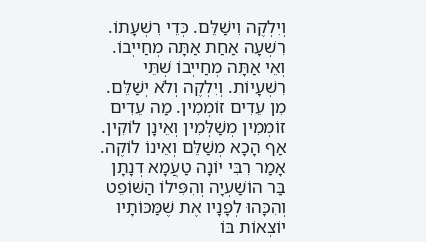וְיִלְקֶה וִישַׁלֵּם. כְּדֵי רִשְׁעָתוֹ. רִשְׁעָה אַחַת אַתָּה מְחַייְבוֹ. וְאֵי אַתָּה מְחַייְבוֹ שְׁתֵּי רִשְׁעָיוֹת. וְיִלְקֶה וְלֹא יְשַׁלֵּם. מִן עֵדִים זוֹמְמִין. מַה עֵדִים זוֹמְמִין מְשַׁלְּמִין וְאֵינָן לוֹקִין. אַף הָכָא מְשַׁלֵּם וְאֵינוֹ לוֹקֶה. אָמַר רִבִּי יוֹנָה טַעֲמָא דְנָתָן בַּר הוֹשַׁעְיָה וְהִפִּילוֹ הַשּׁוֹפֵט וְהִכָּהוּ לְפָנָיו אֶת שֶׁמַּכּוֹתָיו יוֹצְאוֹת בּוֹ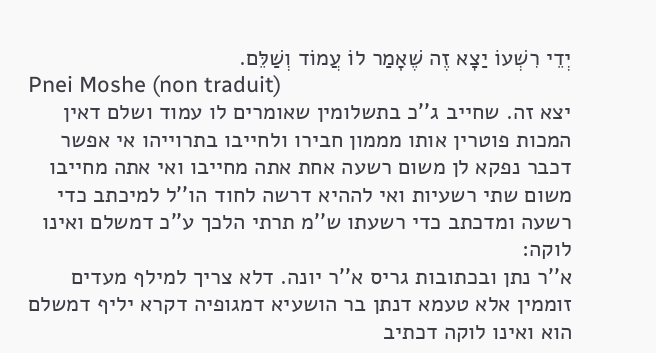יְדֵי רִשְׁעוֹ יַצָא זֶה שֶׁאָמַר לוֹ עֲמוֹד וְשַׁלֵּם.
Pnei Moshe (non traduit)
יצא זה. שחייב ג''כ בתשלומין שאומרים לו עמוד ושלם דאין המכות פוטרין אותו מממון חבירו ולחייבו בתרוייהו אי אפשר דכבר נפקא לן משום רשעה אחת אתה מחייבו ואי אתה מחייבו משום שתי רשעיות ואי לההיא דרשה לחוד הו''ל למיכתב כדי רשעה ומדכתב כדי רשעתו ש''מ תרתי הלכך ע''כ דמשלם ואינו לוקה:
א''ר נתן ובכתובות גריס א''ר יונה. דלא צריך למילף מעדים זוממין אלא טעמא דנתן בר הושעיא דמגופיה דקרא יליף דמשלם הוא ואינו לוקה דכתיב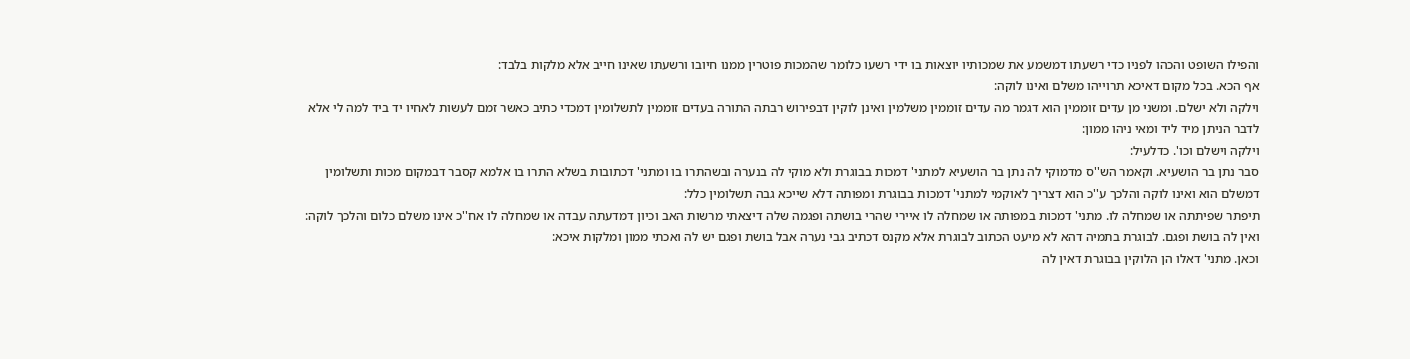והפילו השופט והכהו לפניו כדי רשעתו דמשמע את שמכותיו יוצאות בו ידי רשעו כלומר שהמכות פוטרין ממנו חיובו ורשעתו שאינו חייב אלא מלקות בלבד:
אף הכא. בכל מקום דאיכא תרוייהו משלם ואינו לוקה:
וילקה ולא ישלם. ומשני מן עדים זוממין הוא דגמר מה עדים זוממין משלמין ואינן לוקין דבפירוש רבתה התורה בעדים זוממין לתשלומין דמכדי כתיב כאשר זמם לעשות לאחיו יד ביד למה לי אלא לדבר הניתן מיד ליד ומאי ניהו ממון:
וילקה וישלם וכו'. כדלעיל:
סבר נתן בר הושעיא. וקאמר הש''ס מדמוקי לה נתן בר הושעיא למתני' דמכות בבוגרת ולא מוקי לה בנערה ובשהתרו בו ומתני' דכתובות בשלא התרו בו אלמא קסבר דבמקום מכות ותשלומין דמשלם הוא ואינו לוקה והלכך ע''כ הוא דצריך לאוקמי למתני' דמכות בבוגרת ומפותה דלא שייכא גבה תשלומין כלל:
תיפתר שפיתתה או שמחלה לו. מתני' דמכות במפותה או שמחלה לו איירי שהרי בושתה ופגמה שלה דיצאתי מרשות האב וכיון דמדעתה עבדה או שמחלה לו אח''כ אינו משלם כלום והלכך לוקה:
ואין לה בושת ופגם. לבוגרת בתמיה דהא לא מיעט הכתוב לבוגרת אלא מקנס דכתיב גבי נערה אבל בושת ופגם יש לה ואכתי ממון ומלקות איכא:
וכאן. מתני' דאלו הן הלוקין בבוגרת דאין לה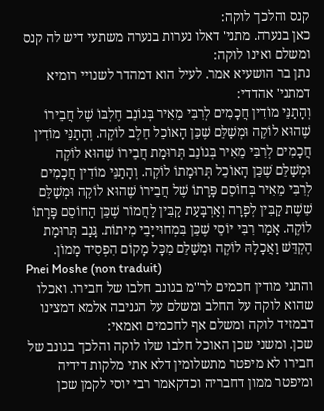קנס והלכך לוקה:
כאן בנערה. מתני' דאלו נערות בנערה משתעי דיש לה קנס ומשלם ואינו לוקה:
נתן בר הושעיא אמר. לעיל הוא דמהדר לשנויי רומיא דמתני' אהדדי:
וְהָתַנֵּי מוֹדִין חֲכָמִים לְרִבִּי מֵאִיר בְּגוֹנֵב חֶלְבּוֹ שֶׁל חֲבֵירוֹ שֶׁהוּא לוֹקֶה וּמְשַׁלֵּם שֶׁכֵּן הָאוֹכֵל חֵלֶב לוֹקֶה. וְהָתַנֵּי מוֹדִין חֲכָמִים לְרִבִּי מֵאִיר בְּגוֹנֵב תְּרוּמַת חֲבֵירוֹ שֶׁהוּא לוֹקֶה וּמְשַׁלֵּם שֶׁכֵּן הָאוֹכֵל תְּרוּמָתוֹ לוֹקֶה. וְהָתַנֵּי מוֹדִין חֲכָמִים לְרִבִּי מֵאִיר בְּחוֹסֵם פָּרָתוֹ שֶׁל חֲבֵירוֹ שֶׁהוּא לוֹקֶה וּמְשַׁלֵּם שֵׁשֶׁת קַבִּין לְפָרָה וְאַרְבָּעַת קַבִּין לַחֲמוֹר שֶׁכֵּן הַחוֹסֵם פָּרָתוֹ לוֹקֶה. אָמַר רִבִּי יוֹסֵי שֶׁכֵּן בִּמְחוּייָבֵי מִיתוֹת. גָּנַב תְּרוּמַת הֶקְדֵּשׁ וַאֲכָלָהּ לוֹקֶה וּמְשַׁלֵּם מִכָּל מָקוֹם הִפְסִיד מָמוֹן.
Pnei Moshe (non traduit)
והתני מודין חכמים לר''מ בגונב חלבו של חבירו. ואכלו שהוא לוקה על החלב ומשלם על הגניבה אלמא דמצינו דבמזיד לוקה ומשלם אף לחכמים ואמאי:
שכן. ומשני שכן האוכל חלבו שלו לוקה והלכך בגונב של חבירו לא מיפטר מתשלומין דלא אתי מלקות דידיה ומיפטר ממון דחבריה וכדקאמר רבי יוסי לקמן שכן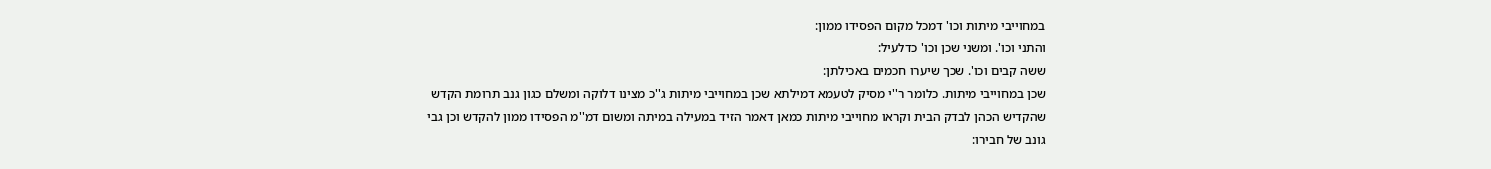במחוייבי מיתות וכו' דמכל מקום הפסידו ממון:
והתני וכו'. ומשני שכן וכו' כדלעיל:
ששה קבים וכו'. שכך שיערו חכמים באכילתן:
שכן במחוייבי מיתות. כלומר ר''י מסיק לטעמא דמילתא שכן במחוייבי מיתות ג''כ מצינו דלוקה ומשלם כגון גנב תרומת הקדש שהקדיש הכהן לבדק הבית וקראו מחוייבי מיתות כמאן דאמר הזיד במעילה במיתה ומשום דמ''מ הפסידו ממון להקדש וכן גבי גונב של חבירו: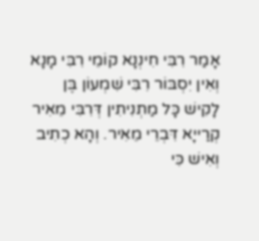אָמַר רִבִּי חִינְנָא קוֹמֵי רִבִּי מָנָא וְאִין יִסְבּוֹר רִבִּי שִׁמְעוֹן בֶּן לָקִישׁ כָּל מַתְנִיתִין דְּרִבִּי מֵאִיר קְרַייָא דִּבְרֵי מֵאִיר. וְהָא כְתִיב וְאִישׁ כִּי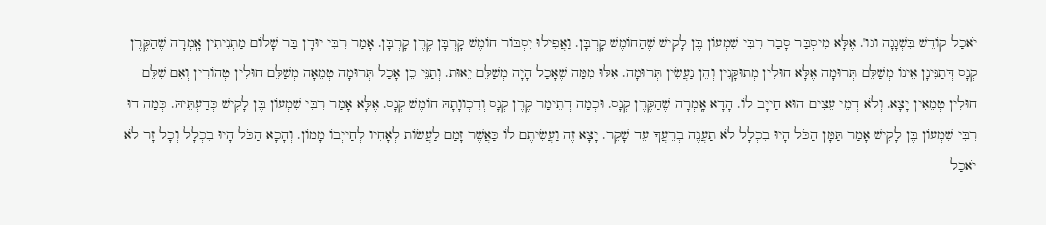יֹאכַל קוֹדֵשׁ בִּשְׁגָגָה וגו'. אֶלָּא מִיסְבַּר סָבַר רִבִּי שִׁמְעוֹן בֶּן לָקִישׁ שֶׁהַחוֹמֶשׁ קָרְבָּן. וַאֲפִילוּ יִסְבּוֹר חוֹמֶשׁ קָרְבָּן קֶרֶן קָרְבָּן. אָמַר רִבִּי יוּדָן בַּר שָׁלוֹם מַתְנִיתִין אָֽמְרָה שֶׁהַקֶּרֶן קְנָס דְּתַנִּינָן אֵינוֹ מְשַׁלֵּם תְּרוּמָה אֶלָּא חוּלִין מְתוּקָּנִין וְהֵן נַעֲשִׂין תְּרוּמָה. אִלּוּ מִמַּה שֶׁאָכַל הָיָה מְשַׁלֵּם יֵאוּת. וְתַנֵּי כֵן אָכַל תְּרוּמָה טְמֵאָה מְשַׁלֵּם חוּלִין טְהוֹרִין וְאִם שִׁלֵּם חוּלִין טְמֵאִין יָצָא. וְלֹא דְמֵי עֵצִים הוּא חַייָב לוֹ. הָדָא אָֽמְרָה שֶׁהַקֶּרֶן קְנָס. וּכְמַה דְתֵימַר קֶרֶן קְנָס וְדִכְווָתָהּ חוֹמֶשׁ קְנָס. אֶלָּא אָמַר רִבִּי שִׁמְעוֹן בֶּן לָקִישׁ כְּדַעְתֵּיהּ. כְּמַה דוּ רִבִּי שִׁמְעוֹן בֶּן לָקִישׁ אָמַר תַּמָּן הַכֹּל הָיוּ בִכְלָל לֹא תַעֲנֶה בְרֵעֲךָ עֵד שָׁקֵר. יָצָא זֶה וַעֲשִׂיתֶם לוֹ כַּאֲשֶׁר זָמַם לַעֲשׂוֹת לְאָחִיו לְחַייְבוֹ מָמוֹן. וְהָכָא הַכֹּל הָיוּ בִכְלָל וְכָל זָר לֹא יֹאכַל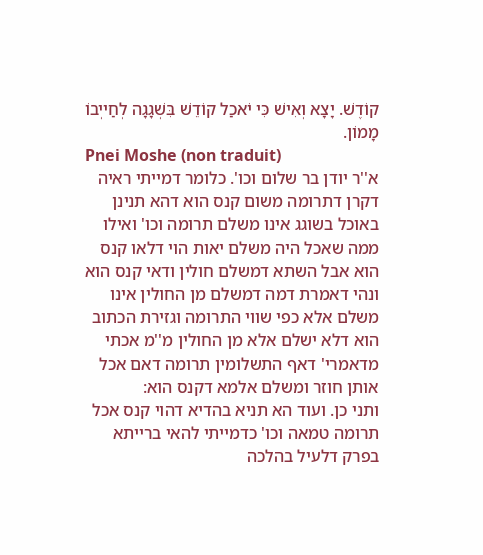קוֹדֶשׁ. יָצָא וְאִישׁ כִּי יֹאכַל קוֹדֵשׁ בִּשְׁגָגָה לְחַייְבוֹ מָמוֹן.
Pnei Moshe (non traduit)
א''ר יודן בר שלום וכו'. כלומר דמייתי ראיה דקרן דתרומה משום קנס הוא דהא תנינן באוכל בשוגג אינו משלם תרומה וכו' ואילו ממה שאכל היה משלם יאות הוי דלאו קנס הוא אבל השתא דמשלם חולין ודאי קנס הוא ונהי דאמרת דמה דמשלם מן החולין אינו משלם אלא כפי שווי התרומה וגזירת הכתוב הוא דלא ישלם אלא מן החולין מ''מ אכתי מדאמרי' דאף התשלומין תרומה דאם אכל אותן חוזר ומשלם אלמא דקנס הוא:
ותני כן. ועוד הא תניא בהדיא דהוי קנס אכל תרומה טמאה וכו' כדמייתי להאי ברייתא בפרק דלעיל בהלכה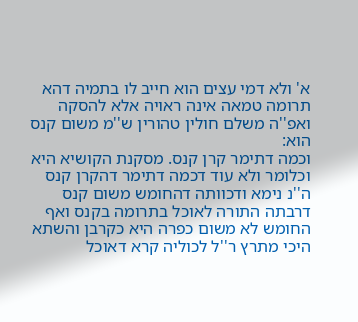א' ולא דמי עצים הוא חייב לו בתמיה דהא תרומה טמאה אינה ראויה אלא להסקה ואפ''ה משלם חולין טהורין ש''מ משום קנס הוא:
וכמה דתימר קרן קנס. מסקנת הקושיא היא וכלומר ולא עוד דכמה דתימר דהקרן קנס ה''נ נימא ודכוותה דהחומש משום קנס דרבתה התורה לאוכל בתרומה בקנס ואף החומש לא משום כפרה היא כקרבן והשתא היכי מתרץ ר''ל לכוליה קרא דאוכל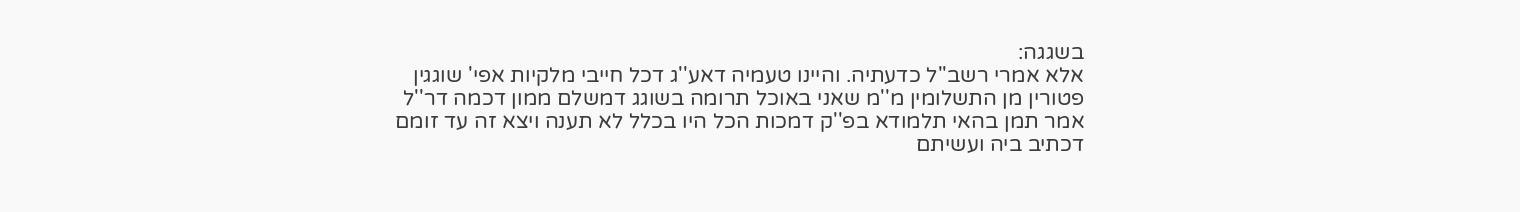בשגגה:
אלא אמרי רשב''ל כדעתיה. והיינו טעמיה דאע''ג דכל חייבי מלקיות אפי' שוגגין פטורין מן התשלומין מ''מ שאני באוכל תרומה בשוגג דמשלם ממון דכמה דר''ל אמר תמן בהאי תלמודא בפ''ק דמכות הכל היו בכלל לא תענה ויצא זה עד זומם דכתיב ביה ועשיתם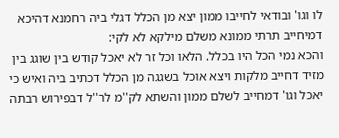לו וגו' ובודאי לחייבו ממון יצא מן הכלל דגלי ביה רחמנא דהיכא דמיחייב תרתי ממונא משלם מילקא לא לקי:
והכא נמי הכל היו בכלל. הלאו וכל זר לא יאכל קודש בין שוגג בין מזיד דחייב מלקות ויצא אוכל בשגגה מן הכלל דכתיב ביה ואיש כי יאכל וגו' דמחייב לשלם ממון והשתא לק''מ לר''ל דבפירוש רבתה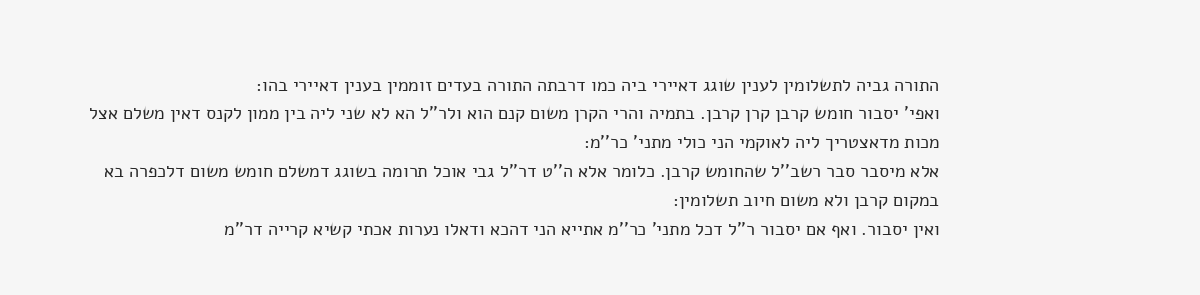התורה גביה לתשלומין לענין שוגג דאיירי ביה כמו דרבתה התורה בעדים זוממין בענין דאיירי בהו:
ואפי' יסבור חומש קרבן קרן קרבן. בתמיה והרי הקרן משום קנם הוא ולר''ל הא לא שני ליה בין ממון לקנס דאין משלם אצל מכות מדאצטריך ליה לאוקמי הני כולי מתני' כר''מ:
אלא מיסבר סבר רשב''ל שהחומש קרבן. כלומר אלא ה''ט דר''ל גבי אוכל תרומה בשוגג דמשלם חומש משום דלכפרה בא במקום קרבן ולא משום חיוב תשלומין:
ואין יסבור. ואף אם יסבור ר''ל דכל מתני' כר''מ אתייא הני דהכא ודאלו נערות אכתי קשיא קרייה דר''מ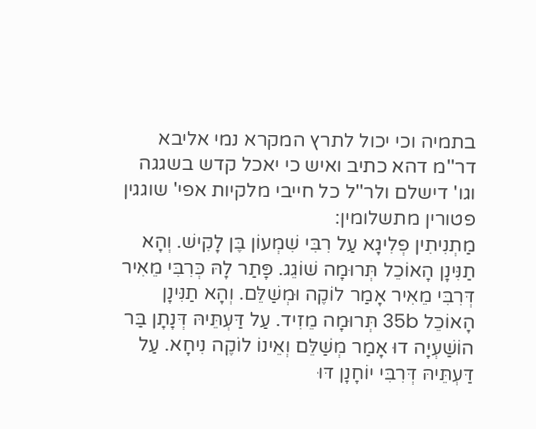בתמיה וכי יכול לתרץ המקרא נמי אליבא דר''מ דהא כתיב ואיש כי יאכל קדש בשגגה וגו' דישלם ולר''ל כל חייבי מלקיות אפי' שוגגין פטורין מתשלומין:
מַתְנִיתִין פְלִיגָא עַל רִבִּי שִׁמְעוֹן בֶּן לָקִישׁ. וְהָא תַנִּינָן הָאוֹכֵל תְּרוּמָה שׁוֹגֵג. פָּתַר לָהּ כְּרִבִּי מֵאִיר דְּרִבִּי מֵאִיר אָמַר לוֹקֶה וּמְשַׁלֵּם. וְהָא תַנִּינָן הָאוֹכֵל 35b תְּרוּמָה מֵזִיד. עַל דַּעְתֵּיהּ דְּנָתָן בַּר הוֹשַׁעְיָה דוּ אָמַר מְשַׁלֵּם וְאֵינוֹ לוֹקֶה נִיחָא. עַל דַּעְתֵּיהּ דְּרִבִּי יוֹחָנָן דּוּ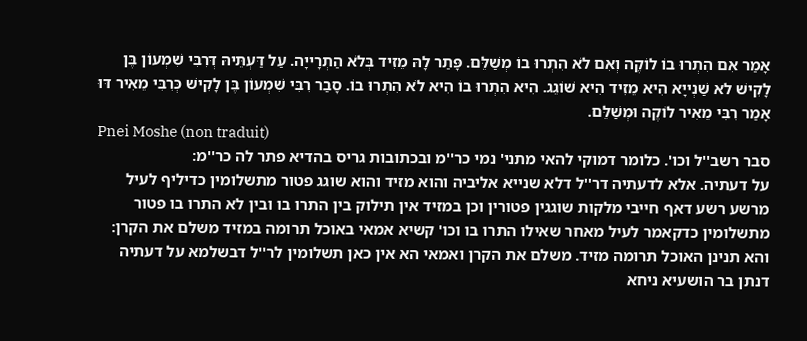אָמַר אִם הִתְרוּ בוֹ לוֹקֶה וְאִם לֹא הִתְרוּ בוֹ מְשַׁלֵּם. פָּתַר לָהּ מֵזִיד בְּלֹא הַתְרָייָה. עַל דַּעְתֵּיהּ דְּרִבִּי שִׁמְעוֹן בֶּן לָקִישׁ לא שַׁנְייָא הִיא מֵזִיד הִיא שׁוֹגֵג. הִיא הִתְרוּ בוֹ הִיא לֹא הִתְרוּ בוֹ. סָבַר רִבִּי שִׁמְעוֹן בֶּן לָקִישׁ כְּרִבִּי מֵאִיר דּוּ אָמַר רִבִּי מֵאִיר לוֹקֶה וּמְשַׁלֵּם.
Pnei Moshe (non traduit)
סבר רשב''ל וכו'. כלומר דמוקי להאי מתני' נמי כר''מ ובכתובות גריס בהדיא פתר לה כר''מ:
על דעתיה. אלא לדעתיה דר''ל דלא שנייא אליביה והוא מזיד והוא שוגג פטור מתשלומין כדיליף לעיל מרשע רשע דאף חייבי מלקות שוגגין פטורין וכן במזיד אין תילוק בין התרו בו ובין לא התרו בו פטור מתשלומין כדקאמר לעיל מאחר שאילו התרו בו וכו' קשיא אמאי באוכל תרומה במזיד משלם את הקרן:
והא תנינן האוכל תרומה מזיד. משלם את הקרן ואמאי הא אין כאן תשלומין לר''ל דבשלמא על דעתיה דנתן בר הושעיא ניחא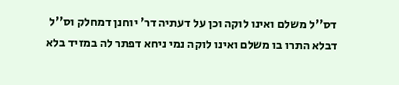דס''ל משלם ואינו לוקה וכן על דעתיה דר' יוחנן דמחלק וס''ל דבלא התרו בו משלם ואינו לוקה נמי ניחא דפתר לה במזיד בלא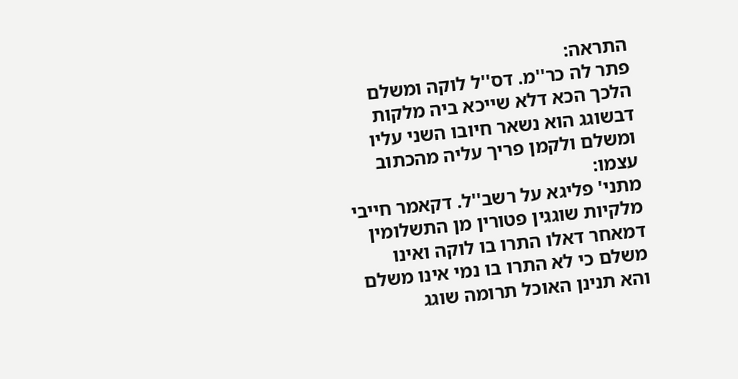התראה:
פתר לה כר''מ. דס''ל לוקה ומשלם הלכך הכא דלא שייכא ביה מלקות דבשוגג הוא נשאר חיובו השני עליו ומשלם ולקמן פריך עליה מהכתוב עצמו:
מתני' פליגא על רשב''ל. דקאמר חייבי מלקיות שוגגין פטורין מן התשלומין דמאחר דאלו התרו בו לוקה ואינו משלם כי לא התרו בו נמי אינו משלם והא תנינן האוכל תרומה שוגג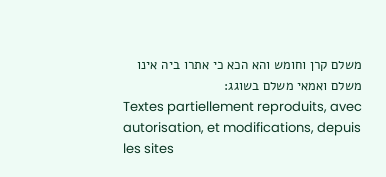משלם קרן וחומש והא הכא כי אתרו ביה אינו משלם ואמאי משלם בשוגג:
Textes partiellement reproduits, avec autorisation, et modifications, depuis les sites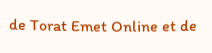de Torat Emet Online et de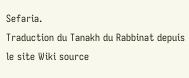Sefaria.
Traduction du Tanakh du Rabbinat depuis le site Wiki source